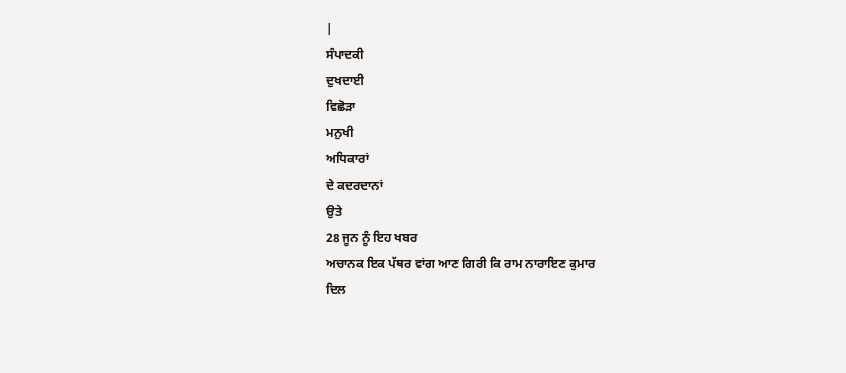|
ਸੰਪਾਦਕੀ
ਦੁਖਦਾਈ
ਵਿਛੋੜਾ
ਮਨੁਖੀ
ਅਧਿਕਾਰਾਂ
ਦੇ ਕਦਰਦਾਨਾਂ
ਉਤੇ
28 ਜੂਨ ਨੂੰ ਇਹ ਖਬਰ
ਅਚਾਨਕ ਇਕ ਪੱਥਰ ਵਾਂਗ ਆਣ ਗਿਰੀ ਕਿ ਰਾਮ ਨਾਰਾਇਣ ਕੁਮਾਰ
ਦਿਲ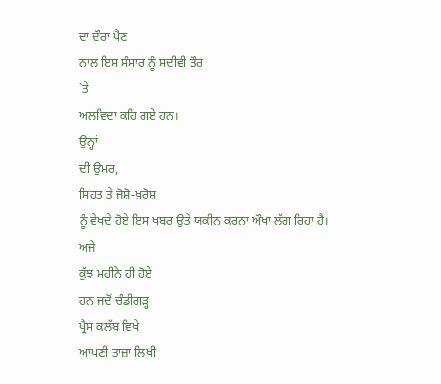ਦਾ ਦੌਰਾ ਪੈਣ
ਨਾਲ ਇਸ ਸੰਸਾਰ ਨੂੰ ਸਦੀਵੀ ਤੌਰ
`ਤੇ
ਅਲਵਿਦਾ ਕਹਿ ਗਏ ਹਨ।
ਉਨ੍ਹਾਂ
ਦੀ ਉਮਰ,
ਸਿਹਤ ਤੇ ਜੋਸ਼ੋ-ਖ਼ਰੋਸ਼
ਨੂੰ ਵੇਖਦੇ ਹੋਏ ਇਸ ਖਬਰ ਉਤੇ ਯਕੀਨ ਕਰਨਾ ਔਖਾ ਲੱਗ ਰਿਹਾ ਹੈ।
ਅਜੇ
ਕੁੱਝ ਮਹੀਨੇ ਹੀ ਹੋਏ
ਹਨ ਜਦੋਂ ਚੰਡੀਗੜ੍ਹ
ਪ੍ਰੈਸ ਕਲੱਬ ਵਿਖੇ
ਆਪਣੀ ਤਾਜ਼ਾ ਲਿਖੀ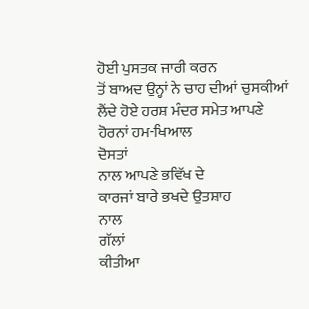ਹੋਈ ਪੁਸਤਕ ਜਾਰੀ ਕਰਨ
ਤੋਂ ਬਾਅਦ ਉਨ੍ਹਾਂ ਨੇ ਚਾਹ ਦੀਆਂ ਚੁਸਕੀਆਂ ਲੈਂਦੇ ਹੋਏ ਹਰਸ਼ ਮੰਦਰ ਸਮੇਤ ਆਪਣੇ
ਹੋਰਨਾਂ ਹਮ-ਖਿਆਲ
ਦੋਸਤਾਂ
ਨਾਲ ਆਪਣੇ ਭਵਿੱਖ ਦੇ
ਕਾਰਜਾਂ ਬਾਰੇ ਭਖਦੇ ਉਤਸ਼ਾਹ
ਨਾਲ
ਗੱਲਾਂ
ਕੀਤੀਆ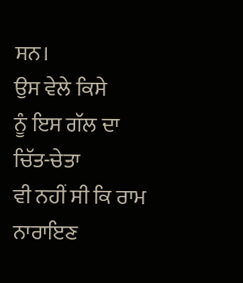ਸਨ।
ਉਸ ਵੇਲੇ ਕਿਸੇ
ਨੂੰ ਇਸ ਗੱਲ ਦਾ
ਚਿੱਤ-ਚੇਤਾ
ਵੀ ਨਹੀਂ ਸੀ ਕਿ ਰਾਮ
ਨਾਰਾਇਣ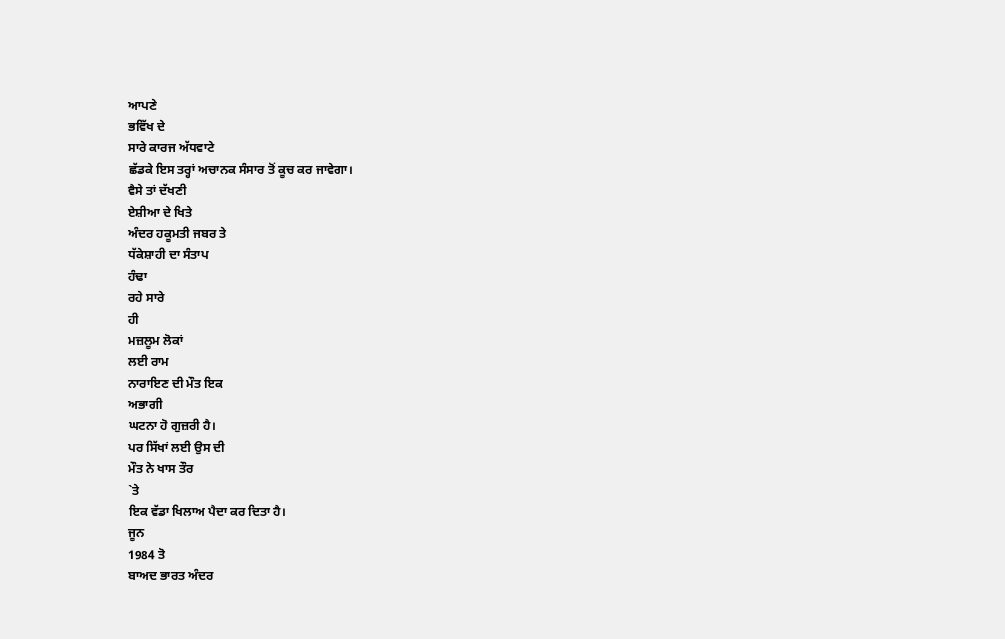ਆਪਣੇ
ਭਵਿੱਖ ਦੇ
ਸਾਰੇ ਕਾਰਜ ਅੱਧਵਾਟੇ
ਛੱਡਕੇ ਇਸ ਤਰ੍ਹਾਂ ਅਚਾਨਕ ਸੰਸਾਰ ਤੋਂ ਕੂਚ ਕਰ ਜਾਵੇਗਾ।
ਵੈਸੇ ਤਾਂ ਦੱਖਣੀ
ਏਸ਼ੀਆ ਦੇ ਖਿਤੇ
ਅੰਦਰ ਹਕੂਮਤੀ ਜਬਰ ਤੇ
ਧੱਕੇਸ਼ਾਹੀ ਦਾ ਸੰਤਾਪ
ਹੰਢਾ
ਰਹੇ ਸਾਰੇ
ਹੀ
ਮਜ਼ਲੂਮ ਲੋਕਾਂ
ਲਈ ਰਾਮ
ਨਾਰਾਇਣ ਦੀ ਮੌਤ ਇਕ
ਅਭਾਗੀ
ਘਟਨਾ ਹੋ ਗੁਜ਼ਰੀ ਹੈ।
ਪਰ ਸਿੱਖਾਂ ਲਈ ਉਸ ਦੀ
ਮੌਤ ਨੇ ਖਾਸ ਤੌਰ
`ਤੇ
ਇਕ ਵੱਡਾ ਖਿਲਾਅ ਪੈਦਾ ਕਰ ਦਿਤਾ ਹੈ।
ਜੂਨ
1984 ਤੋ
ਬਾਅਦ ਭਾਰਤ ਅੰਦਰ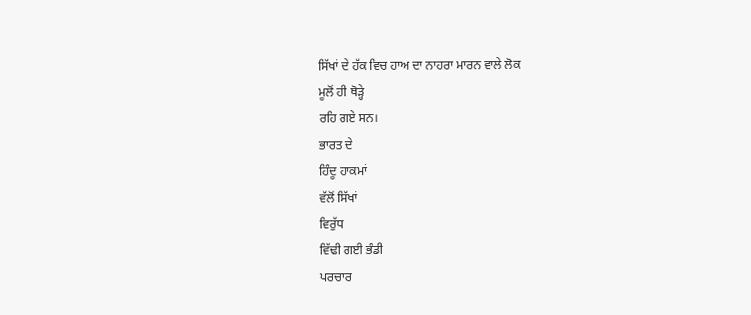ਸਿੱਖਾਂ ਦੇ ਹੱਕ ਵਿਚ ਹਾਅ ਦਾ ਨਾਹਰਾ ਮਾਰਨ ਵਾਲੇ ਲੋਕ
ਮੂਲੋਂ ਹੀ ਥੋੜ੍ਹੇ
ਰਹਿ ਗਏ ਸਨ।
ਭਾਰਤ ਦੇ
ਹਿੰਦੂ ਹਾਕਮਾਂ
ਵੱਲੋਂ ਸਿੱਖਾਂ
ਵਿਰੁੱਧ
ਵਿੱਢੀ ਗਈ ਭੰਡੀ
ਪਰਚਾਰ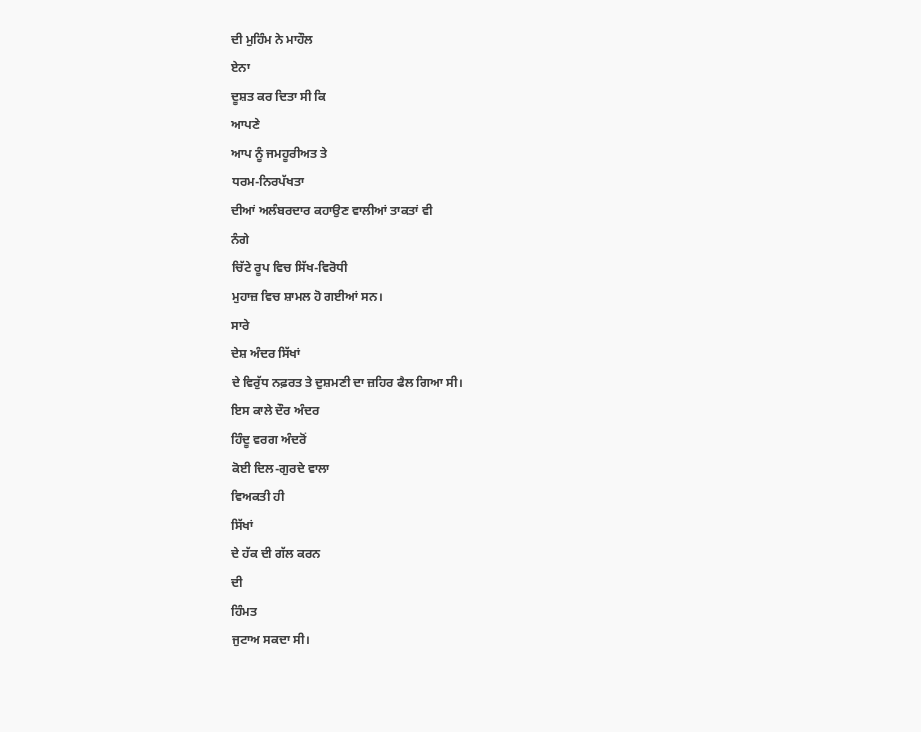ਦੀ ਮੁਹਿੰਮ ਨੇ ਮਾਹੌਲ
ਏਨਾ
ਦੂਸ਼ਤ ਕਰ ਦਿਤਾ ਸੀ ਕਿ
ਆਪਣੇ
ਆਪ ਨੂੰ ਜਮਹੂਰੀਅਤ ਤੇ
ਧਰਮ-ਨਿਰਪੱਖਤਾ
ਦੀਆਂ ਅਲੰਬਰਦਾਰ ਕਹਾਉਣ ਵਾਲੀਆਂ ਤਾਕਤਾਂ ਵੀ
ਨੰਗੇ
ਚਿੱਟੇ ਰੂਪ ਵਿਚ ਸਿੱਖ-ਵਿਰੋਧੀ
ਮੁਹਾਜ਼ ਵਿਚ ਸ਼ਾਮਲ ਹੋ ਗਈਆਂ ਸਨ।
ਸਾਰੇ
ਦੇਸ਼ ਅੰਦਰ ਸਿੱਖਾਂ
ਦੇ ਵਿਰੁੱਧ ਨਫ਼ਰਤ ਤੇ ਦੁਸ਼ਮਣੀ ਦਾ ਜ਼ਹਿਰ ਫੈਲ ਗਿਆ ਸੀ।
ਇਸ ਕਾਲੇ ਦੌਰ ਅੰਦਰ
ਹਿੰਦੂ ਵਰਗ ਅੰਦਰੋਂ
ਕੋਈ ਦਿਲ-ਗੁਰਦੇ ਵਾਲਾ
ਵਿਅਕਤੀ ਹੀ
ਸਿੱਖਾਂ
ਦੇ ਹੱਕ ਦੀ ਗੱਲ ਕਰਨ
ਦੀ
ਹਿੰਮਤ
ਜੁਟਾਅ ਸਕਦਾ ਸੀ।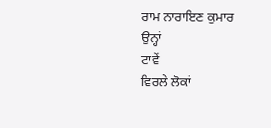ਰਾਮ ਨਾਰਾਇਣ ਕੁਮਾਰ
ਉਨ੍ਹਾਂ
ਟਾਵੇਂ
ਵਿਰਲੇ ਲੋਕਾਂ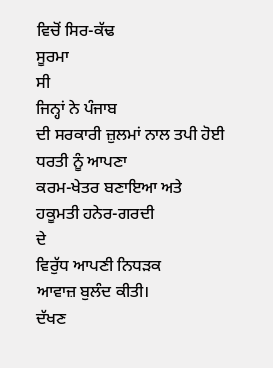ਵਿਚੋਂ ਸਿਰ-ਕੱਢ
ਸੂਰਮਾ
ਸੀ
ਜਿਨ੍ਹਾਂ ਨੇ ਪੰਜਾਬ
ਦੀ ਸਰਕਾਰੀ ਜ਼ੁਲਮਾਂ ਨਾਲ ਤਪੀ ਹੋਈ ਧਰਤੀ ਨੂੰ ਆਪਣਾ
ਕਰਮ-ਖੇਤਰ ਬਣਾਇਆ ਅਤੇ
ਹਕੂਮਤੀ ਹਨੇਰ-ਗਰਦੀ
ਦੇ
ਵਿਰੁੱਧ ਆਪਣੀ ਨਿਧੜਕ
ਆਵਾਜ਼ ਬੁਲੰਦ ਕੀਤੀ।
ਦੱਖਣ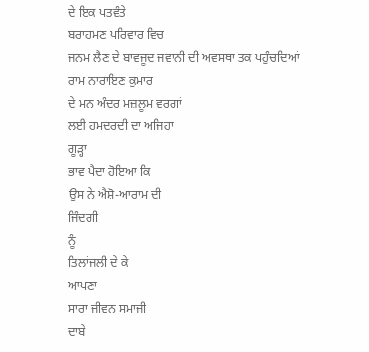ਦੇ ਇਕ ਪਤਵੰਤੇ
ਬਰਾਹਮਣ ਪਰਿਵਾਰ ਵਿਚ
ਜਨਮ ਲੈਣ ਦੇ ਬਾਵਜੂਦ ਜਵਾਨੀ ਦੀ ਅਵਸਥਾ ਤਕ ਪਹੁੰਚਦਿਆਂ
ਰਾਮ ਨਾਰਾਇਣ ਕੁਮਾਰ
ਦੇ ਮਨ ਅੰਦਰ ਮਜ਼ਲੂਮ ਵਰਗਾਂ
ਲਈ ਹਮਦਰਦੀ ਦਾ ਅਜਿਹਾ
ਗੂੜ੍ਹਾ
ਭਾਵ ਪੈਦਾ ਹੋਇਆ ਕਿ
ਉਸ ਨੇ ਐਸ਼ੋ-ਆਰਾਮ ਦੀ
ਜਿੰਦਗੀ
ਨੂੰ
ਤਿਲਾਂਜਲੀ ਦੇ ਕੇ
ਆਪਣਾ
ਸਾਰਾ ਜੀਵਨ ਸਮਾਜੀ
ਦਾਬੇ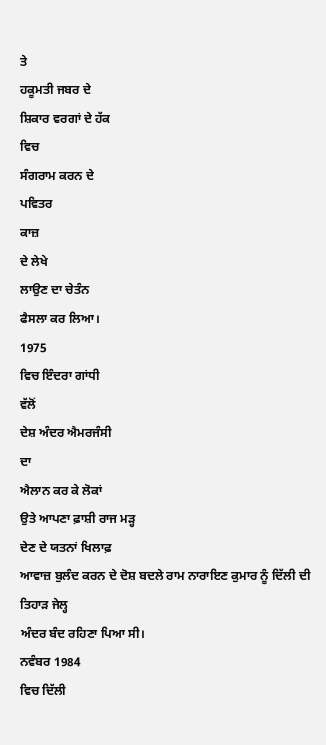ਤੇ
ਹਕੂਮਤੀ ਜਬਰ ਦੇ
ਸ਼ਿਕਾਰ ਵਰਗਾਂ ਦੇ ਹੱਕ
ਵਿਚ
ਸੰਗਰਾਮ ਕਰਨ ਦੇ
ਪਵਿਤਰ
ਕਾਜ਼
ਦੇ ਲੇਖੇ
ਲਾਉਣ ਦਾ ਚੇਤੰਨ
ਫੈਸਲਾ ਕਰ ਲਿਆ।
1975
ਵਿਚ ਇੰਦਰਾ ਗਾਂਧੀ
ਵੱਲੋਂ
ਦੇਸ਼ ਅੰਦਰ ਐਮਰਜੰਸੀ
ਦਾ
ਐਲਾਨ ਕਰ ਕੇ ਲੋਕਾਂ
ਉਤੇ ਆਪਣਾ ਫ਼ਾਸ਼ੀ ਰਾਜ ਮੜ੍ਹ
ਦੇਣ ਦੇ ਯਤਨਾਂ ਖਿਲਾਫ਼
ਆਵਾਜ਼ ਬੁਲੰਦ ਕਰਨ ਦੇ ਦੋਸ਼ ਬਦਲੇ ਰਾਮ ਨਾਰਾਇਣ ਕੁਮਾਰ ਨੂੰ ਦਿੱਲੀ ਦੀ ਤਿਹਾੜ ਜੇਲ੍ਹ
ਅੰਦਰ ਬੰਦ ਰਹਿਣਾ ਪਿਆ ਸੀ।
ਨਵੰਬਰ 1984
ਵਿਚ ਦਿੱਲੀ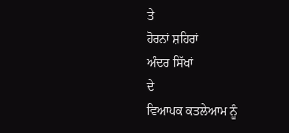ਤੇ
ਹੋਰਨਾਂ ਸ਼ਹਿਰਾਂ
ਅੰਦਰ ਸਿੱਖਾਂ
ਦੇ
ਵਿਆਪਕ ਕਤਲੇਆਮ ਨੂੰ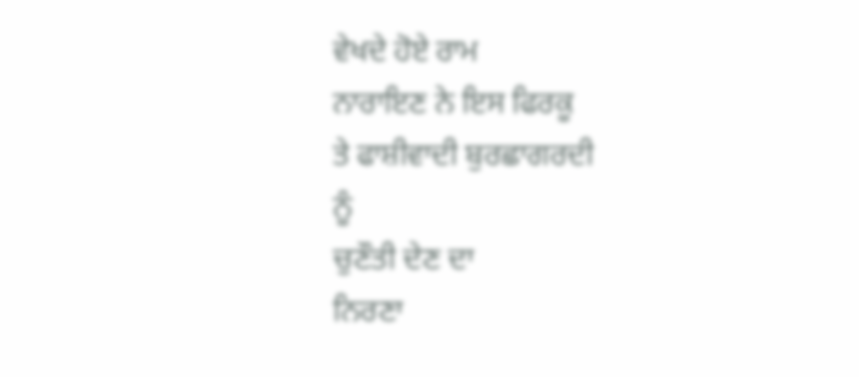ਵੇਖਦੇ ਹੋਏ ਰਾਮ
ਨਾਰਾਇਣ ਨੇ ਇਸ ਫਿਰਕੂ
ਤੇ ਫਾਸ਼ੀਵਾਦੀ ਬੁਰਛਾਗਰਦੀ
ਨੂੰ
ਚੁਣੌਤੀ ਦੇਣ ਦਾ
ਨਿਰਣਾ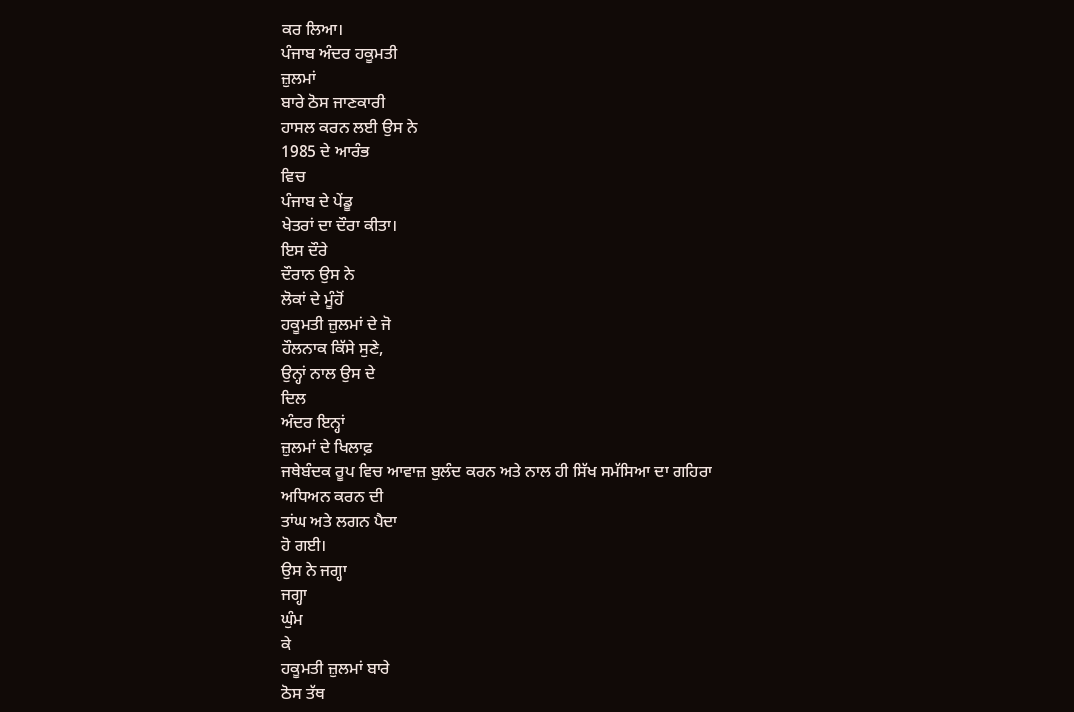ਕਰ ਲਿਆ।
ਪੰਜਾਬ ਅੰਦਰ ਹਕੂਮਤੀ
ਜ਼ੁਲਮਾਂ
ਬਾਰੇ ਠੋਸ ਜਾਣਕਾਰੀ
ਹਾਸਲ ਕਰਨ ਲਈ ਉਸ ਨੇ
1985 ਦੇ ਆਰੰਭ
ਵਿਚ
ਪੰਜਾਬ ਦੇ ਪੇਂਡੂ
ਖੇਤਰਾਂ ਦਾ ਦੌਰਾ ਕੀਤਾ।
ਇਸ ਦੌਰੇ
ਦੌਰਾਨ ਉਸ ਨੇ
ਲੋਕਾਂ ਦੇ ਮੂੰਹੋਂ
ਹਕੂਮਤੀ ਜ਼ੁਲਮਾਂ ਦੇ ਜੋ
ਹੌਲਨਾਕ ਕਿੱਸੇ ਸੁਣੇ,
ਉਨ੍ਹਾਂ ਨਾਲ ਉਸ ਦੇ
ਦਿਲ
ਅੰਦਰ ਇਨ੍ਹਾਂ
ਜ਼ੁਲਮਾਂ ਦੇ ਖਿਲਾਫ਼
ਜਥੇਬੰਦਕ ਰੂਪ ਵਿਚ ਆਵਾਜ਼ ਬੁਲੰਦ ਕਰਨ ਅਤੇ ਨਾਲ ਹੀ ਸਿੱਖ ਸਮੱਸਿਆ ਦਾ ਗਹਿਰਾ
ਅਧਿਅਨ ਕਰਨ ਦੀ
ਤਾਂਘ ਅਤੇ ਲਗਨ ਪੈਦਾ
ਹੋ ਗਈ।
ਉਸ ਨੇ ਜਗ੍ਹਾ
ਜਗ੍ਹਾ
ਘੁੰਮ
ਕੇ
ਹਕੂਮਤੀ ਜ਼ੁਲਮਾਂ ਬਾਰੇ
ਠੋਸ ਤੱਥ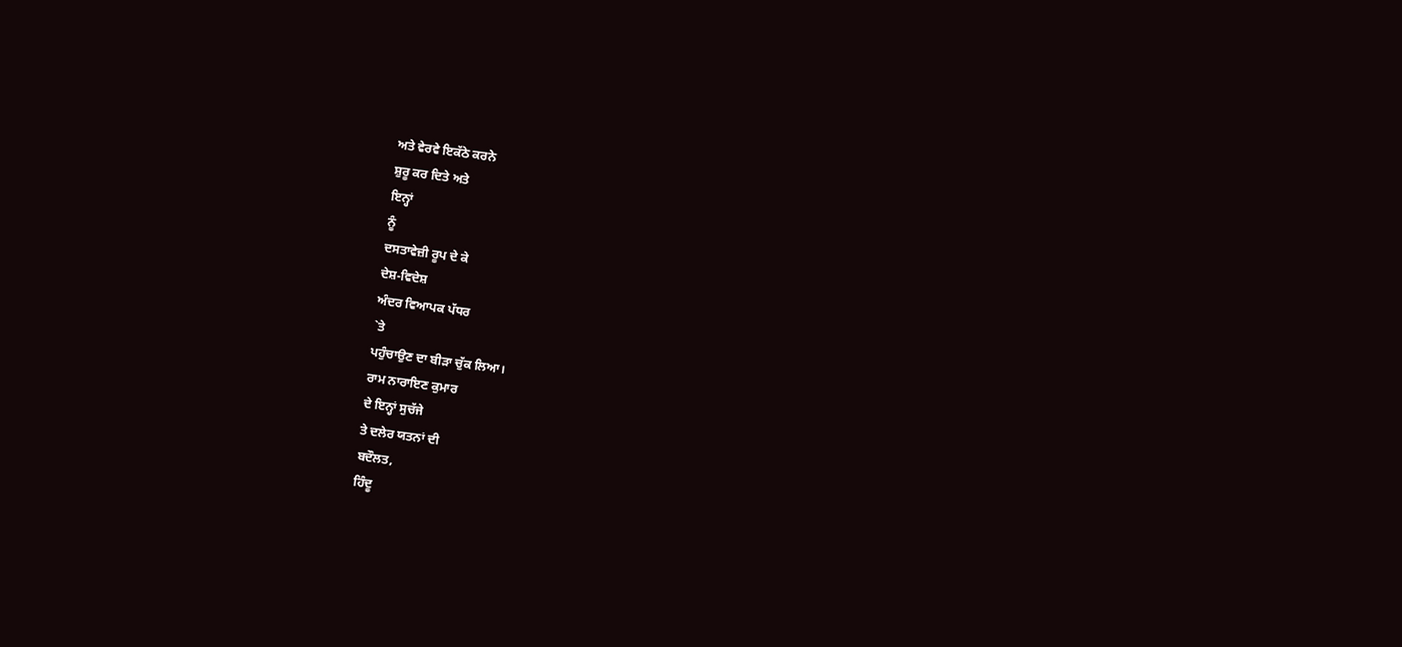ਅਤੇ ਵੇਰਵੇ ਇਕੱਠੇ ਕਰਨੇ
ਸ਼ੁਰੂ ਕਰ ਦਿਤੇ ਅਤੇ
ਇਨ੍ਹਾਂ
ਨੂੰ
ਦਸਤਾਵੇਜ਼ੀ ਰੂਪ ਦੇ ਕੇ
ਦੇਸ਼-ਵਿਦੇਸ਼
ਅੰਦਰ ਵਿਆਪਕ ਪੱਧਰ
`ਤੇ
ਪਹੁੰਚਾਉਣ ਦਾ ਬੀੜਾ ਚੁੱਕ ਲਿਆ।
ਰਾਮ ਨਾਰਾਇਣ ਕੁਮਾਰ
ਦੇ ਇਨ੍ਹਾਂ ਸੁਚੱਜੇ
ਤੇ ਦਲੇਰ ਯਤਨਾਂ ਦੀ
ਬਦੌਲਤ,
ਹਿੰਦੂ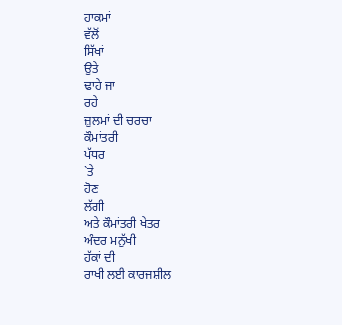ਹਾਕਮਾਂ
ਵੱਲੋਂ
ਸਿੱਖਾਂ
ਉਤੇ
ਢਾਹੇ ਜਾ
ਰਹੇ
ਜ਼ੁਲਮਾਂ ਦੀ ਚਰਚਾ
ਕੌਮਾਂਤਰੀ
ਪੱਧਰ
`ਤੇ
ਹੋਣ
ਲੱਗੀ
ਅਤੇ ਕੌਮਾਂਤਰੀ ਖੇਤਰ
ਅੰਦਰ ਮਨੁੱਖੀ
ਹੱਕਾਂ ਦੀ
ਰਾਖੀ ਲਈ ਕਾਰਜਸ਼ੀਲ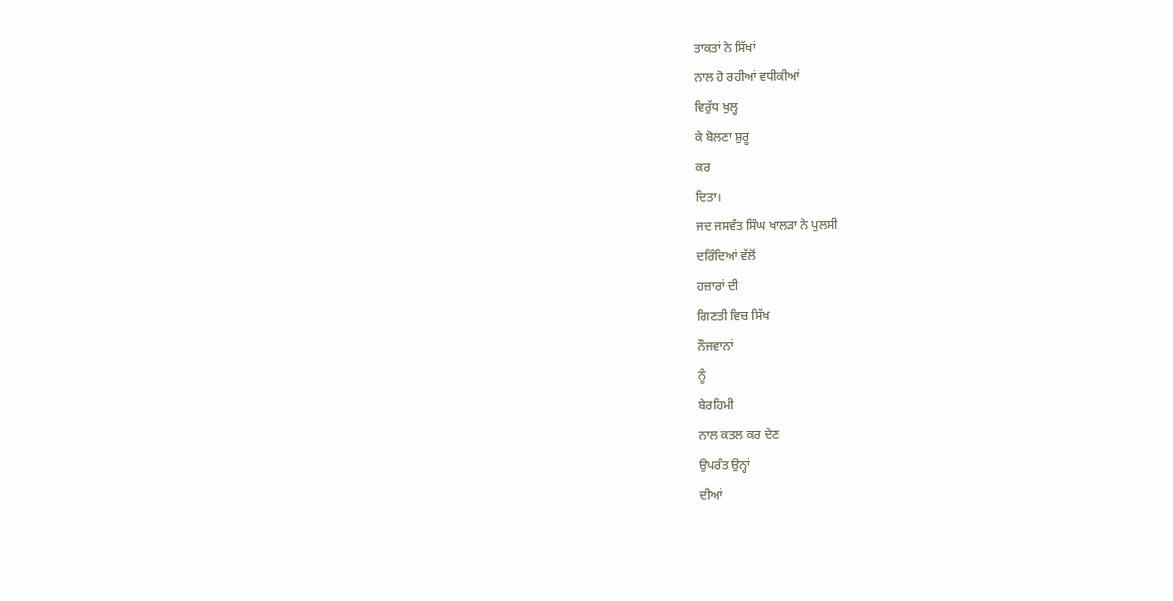ਤਾਕਤਾਂ ਨੇ ਸਿੱਖਾਂ
ਨਾਲ ਹੋ ਰਹੀਆਂ ਵਧੀਕੀਆਂ
ਵਿਰੁੱਧ ਖੁਲ੍ਹ
ਕੇ ਬੋਲਣਾ ਸ਼ੁਰੂ
ਕਰ
ਦਿਤਾ।
ਜਦ ਜਸਵੰਤ ਸਿੰਘ ਖਾਲੜਾ ਨੇ ਪੁਲਸੀ
ਦਰਿੰਦਿਆਂ ਵੱਲੋਂ
ਹਜ਼ਾਰਾਂ ਦੀ
ਗਿਣਤੀ ਵਿਚ ਸਿੱਖ
ਨੌਜਵਾਨਾਂ
ਨੂੰ
ਬੇਰਹਿਮੀ
ਨਾਲ ਕਤਲ ਕਰ ਦੇਣ
ਉਪਰੰਤ ਉਨ੍ਹਾਂ
ਦੀਆਂ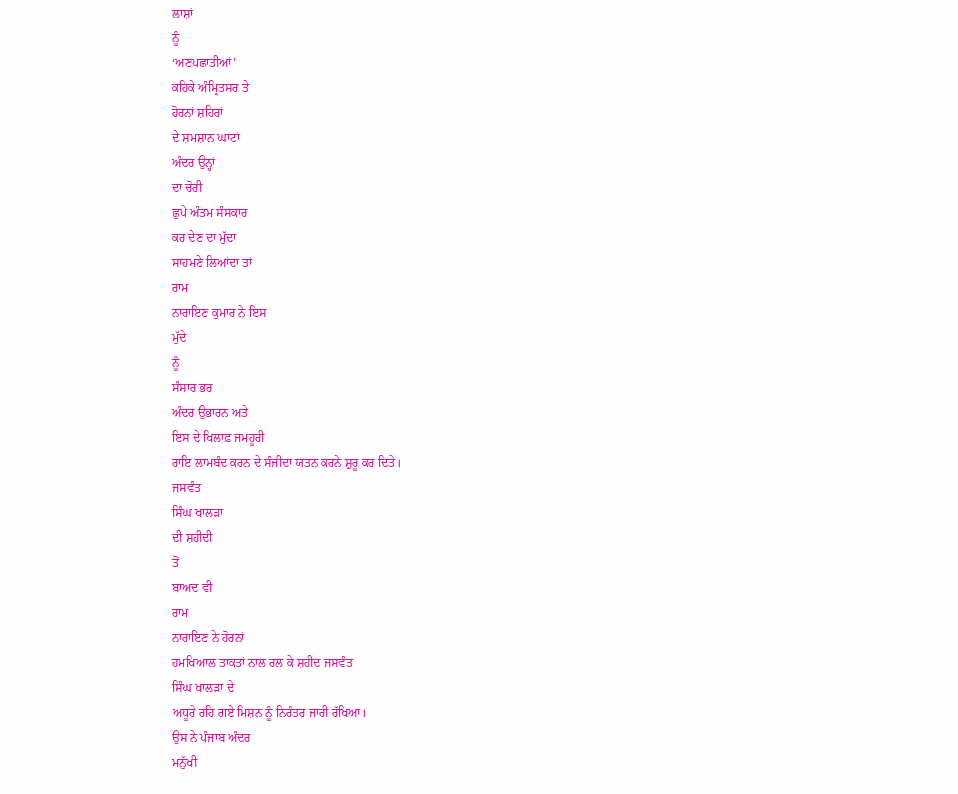ਲਾਸ਼ਾਂ
ਨੂੰ
‘ਅਣਪਛਾਤੀਆਂ’
ਕਹਿਕੇ ਅੰਮ੍ਰਿਤਸਰ ਤੇ
ਹੋਰਨਾਂ ਸ਼ਹਿਰਾਂ
ਦੇ ਸ਼ਮਸ਼ਾਨ ਘਾਟਾਂ
ਅੰਦਰ ਉਨ੍ਹਾਂ
ਦਾ ਚੋਰੀ
ਛੁਪੇ ਅੰਤਮ ਸੰਸਕਾਰ
ਕਰ ਦੇਣ ਦਾ ਮੁੱਦਾ
ਸਾਹਮਣੇ ਲਿਆਂਦਾ ਤਾਂ
ਰਾਮ
ਨਾਰਾਇਣ ਕੁਮਾਰ ਨੇ ਇਸ
ਮੁੱਦੇ
ਨੂੰ
ਸੰਸਾਰ ਭਰ
ਅੰਦਰ ਉਭਾਰਨ ਅਤੇ
ਇਸ ਦੇ ਖਿਲਾਫ਼ ਜਮਹੂਰੀ
ਰਾਇ ਲਾਮਬੰਦ ਕਰਨ ਦੇ ਸੰਜੀਦਾ ਯਤਨ ਕਰਨੇ ਸ਼ੁਰੂ ਕਰ ਦਿਤੇ।
ਜਸਵੰਤ
ਸਿੰਘ ਖਾਲੜਾ
ਦੀ ਸ਼ਹੀਦੀ
ਤੋਂ
ਬਾਅਦ ਵੀ
ਰਾਮ
ਨਾਰਾਇਣ ਨੇ ਹੋਰਨਾਂ
ਹਮਖਿਆਲ ਤਾਕਤਾਂ ਨਾਲ ਰਲ ਕੇ ਸ਼ਹੀਦ ਜਸਵੰਤ
ਸਿੰਘ ਖਾਲੜਾ ਦੇ
ਅਧੂਰੇ ਰਹਿ ਗਏ ਮਿਸ਼ਨ ਨੂੰ ਨਿਰੰਤਰ ਜਾਰੀ ਰੱਖਿਆ।
ਉਸ ਨੇ ਪੰਜਾਬ ਅੰਦਰ
ਮਨੁੱਖੀ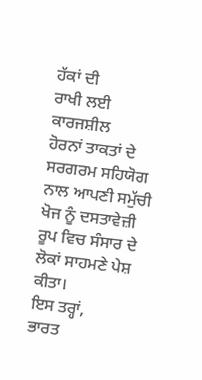ਹੱਕਾਂ ਦੀ
ਰਾਖੀ ਲਈ ਕਾਰਜਸ਼ੀਲ
ਹੋਰਨਾਂ ਤਾਕਤਾਂ ਦੇ
ਸਰਗਰਮ ਸਹਿਯੋਗ ਨਾਲ ਆਪਣੀ ਸਮੁੱਚੀ ਖੋਜ ਨੂੰ ਦਸਤਾਵੇਜ਼ੀ ਰੂਪ ਵਿਚ ਸੰਸਾਰ ਦੇ
ਲੋਕਾਂ ਸਾਹਮਣੇ ਪੇਸ਼
ਕੀਤਾ।
ਇਸ ਤਰ੍ਹਾਂ,
ਭਾਰਤ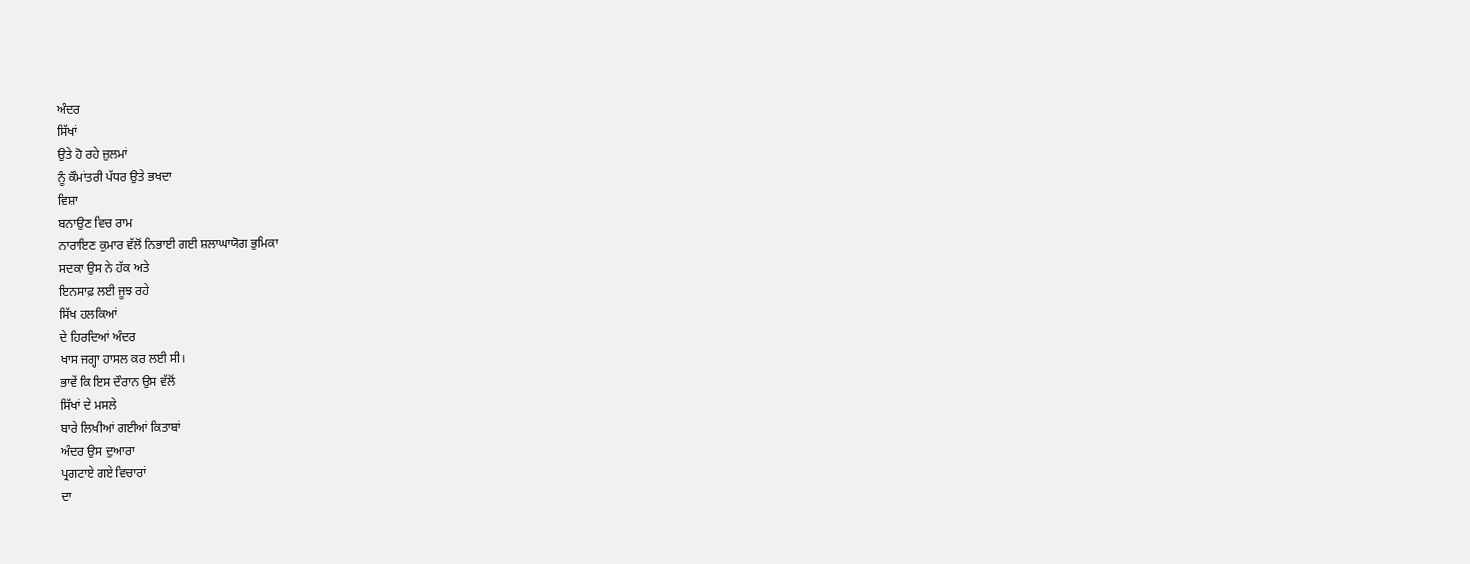ਅੰਦਰ
ਸਿੱਖਾਂ
ਉਤੇ ਹੋ ਰਹੇ ਜ਼ੁਲਮਾਂ
ਨੂੰ ਕੌਮਾਂਤਰੀ ਪੱਧਰ ਉਤੇ ਭਖਦਾ
ਵਿਸ਼ਾ
ਬਨਾਉਣ ਵਿਚ ਰਾਮ
ਨਾਰਾਇਣ ਕੁਮਾਰ ਵੱਲੋਂ ਨਿਭਾਈ ਗਈ ਸ਼ਲਾਘਾਯੋਗ ਭੁਮਿਕਾ
ਸਦਕਾ ਉਸ ਨੇ ਹੱਕ ਅਤੇ
ਇਨਸਾਫ਼ ਲਈ ਜੂਝ ਰਹੇ
ਸਿੱਖ ਹਲਕਿਆਂ
ਦੇ ਹਿਰਦਿਆਂ ਅੰਦਰ
ਖਾਸ ਜਗ੍ਹਾ ਹਾਸਲ ਕਰ ਲਈ ਸੀ।
ਭਾਵੇਂ ਕਿ ਇਸ ਦੌਰਾਨ ਉਸ ਵੱਲੋਂ
ਸਿੱਖਾਂ ਦੇ ਮਸਲੇ
ਬਾਰੇ ਲਿਖੀਆਂ ਗਈਆਂ ਕਿਤਾਬਾਂ
ਅੰਦਰ ਉਸ ਦੁਆਰਾ
ਪ੍ਰਗਟਾਏ ਗਏ ਵਿਚਾਰਾਂ
ਦਾ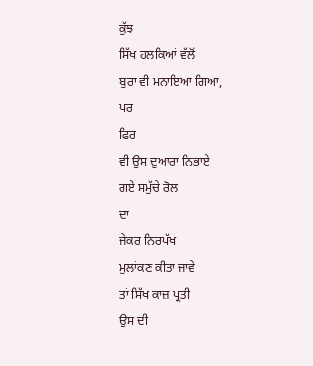ਕੁੱਝ
ਸਿੱਖ ਹਲਕਿਆਂ ਵੱਲੋਂ
ਬੁਰਾ ਵੀ ਮਨਾਇਆ ਗਿਆ,
ਪਰ
ਫਿਰ
ਵੀ ਉਸ ਦੁਆਰਾ ਨਿਭਾਏ
ਗਏ ਸਮੁੱਚੇ ਰੋਲ
ਦਾ
ਜੇਕਰ ਨਿਰਪੱਖ
ਮੁਲਾਂਕਣ ਕੀਤਾ ਜਾਵੇ
ਤਾਂ ਸਿੱਖ ਕਾਜ਼ ਪ੍ਰਤੀ
ਉਸ ਦੀ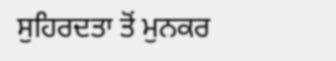ਸੁਹਿਰਦਤਾ ਤੋਂ ਮੁਨਕਰ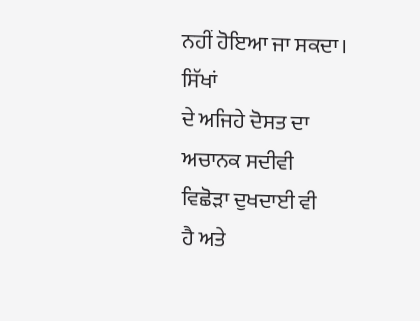ਨਹੀਂ ਹੋਇਆ ਜਾ ਸਕਦਾ।
ਸਿੱਖਾਂ
ਦੇ ਅਜਿਹੇ ਦੋਸਤ ਦਾ
ਅਚਾਨਕ ਸਦੀਵੀ
ਵਿਛੋੜਾ ਦੁਖਦਾਈ ਵੀ
ਹੈ ਅਤੇ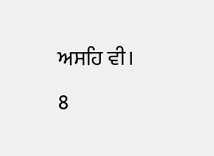ਅਸਹਿ ਵੀ।
8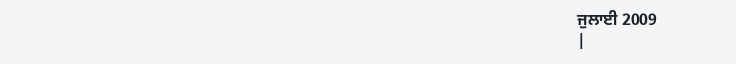ਜੁਲਾਈ 2009
|